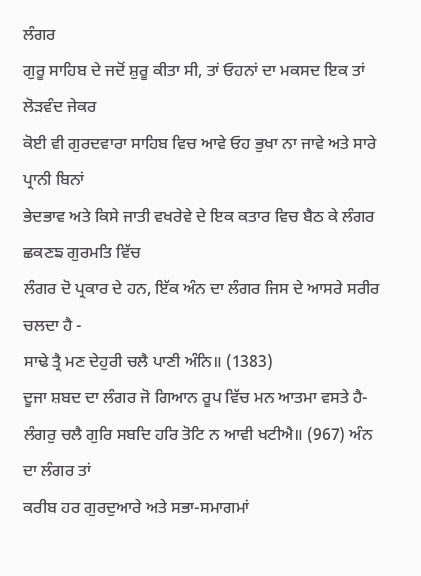ਲੰਗਰ
ਗੁਰੂ ਸਾਹਿਬ ਦੇ ਜਦੋਂ ਸ਼ੁਰੂ ਕੀਤਾ ਸੀ, ਤਾਂ ਓਹਨਾਂ ਦਾ ਮਕਸਦ ਇਕ ਤਾਂ ਲੋੜਵੰਦ ਜੇਕਰ
ਕੋਈ ਵੀ ਗੁਰਦਵਾਰਾ ਸਾਹਿਬ ਵਿਚ ਆਵੇ ਓਹ ਭੁਖਾ ਨਾ ਜਾਵੇ ਅਤੇ ਸਾਰੇ ਪ੍ਰਾਨੀ ਬਿਨਾਂ
ਭੇਦਭਾਵ ਅਤੇ ਕਿਸੇ ਜਾਤੀ ਵਖਰੇਵੇ ਦੇ ਇਕ ਕਤਾਰ ਵਿਚ ਬੈਠ ਕੇ ਲੰਗਰ ਛਕਣਙ ਗੁਰਮਤਿ ਵਿੱਚ
ਲੰਗਰ ਦੋ ਪ੍ਰਕਾਰ ਦੇ ਹਨ, ਇੱਕ ਅੰਨ ਦਾ ਲੰਗਰ ਜਿਸ ਦੇ ਆਸਰੇ ਸਰੀਰ ਚਲਦਾ ਹੈ -
ਸਾਢੇ ਤ੍ਰੈ ਮਣ ਦੇਹੁਰੀ ਚਲੈ ਪਾਣੀ ਅੰਨਿ॥ (1383)
ਦੂਜਾ ਸ਼ਬਦ ਦਾ ਲੰਗਰ ਜੋ ਗਿਆਨ ਰੂਪ ਵਿੱਚ ਮਨ ਆਤਮਾ ਵਸਤੇ ਹੈ-
ਲੰਗਰੁ ਚਲੈ ਗੁਰਿ ਸਬਦਿ ਹਰਿ ਤੋਟਿ ਨ ਆਵੀ ਖਟੀਐ॥ (967) ਅੰਨ ਦਾ ਲੰਗਰ ਤਾਂ
ਕਰੀਬ ਹਰ ਗੁਰਦੁਆਰੇ ਅਤੇ ਸਭਾ-ਸਮਾਗਮਾਂ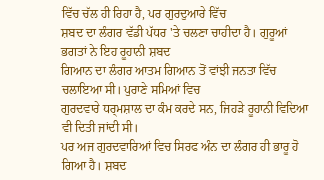ਵਿੱਚ ਚੱਲ ਹੀ ਰਿਹਾ ਹੈ, ਪਰ ਗੁਰਦੁਆਰੇ ਵਿੱਚ
ਸ਼ਬਦ ਦਾ ਲੰਗਰ ਵੱਡੀ ਪੱਧਰ 'ਤੇ ਚਲਣਾ ਚਾਹੀਦਾ ਹੈ। ਗੁਰੂਆਂ ਭਗਤਾਂ ਨੇ ਇਹ ਰੂਹਾਨੀ ਸ਼ਬਦ
ਗਿਆਨ ਦਾ ਲੰਗਰ ਆਤਮ ਗਿਆਨ ਤੋਂ ਵਾਂਝੀ ਜਨਤਾ ਵਿੱਚ ਚਲਾਇਆ ਸੀ। ਪੁਰਾਣੇ ਸਮਿਆਂ ਵਿਚ
ਗੁਰਦਵਾਰੇ ਧਰ੍ਮਸ਼ਾਲ ਦਾ ਕੰਮ ਕਰਦੇ ਸਨ, ਜਿਹੜੇ ਰੂਹਾਨੀ ਵਿਦਿਆ ਵੀ ਦਿਤੀ ਜਾਂਦੀ ਸੀ।
ਪਰ ਅਜ ਗੁਰਦਵਾਰਿਆਂ ਵਿਚ ਸਿਰਫ ਅੰਨ ਦਾ ਲੰਗਰ ਹੀ ਭਾਰੂ ਹੋ ਗਿਆ ਹੈ। ਸ਼ਬਦ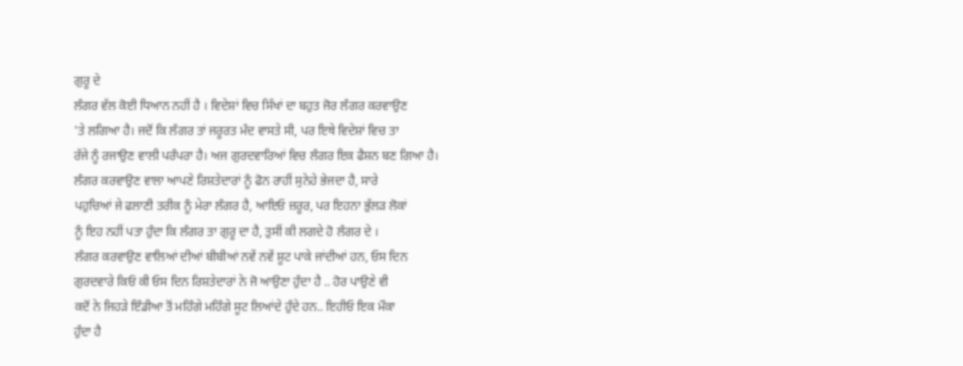ਗੁਰੂ ਦੇ
ਲੰਗਰ ਵੱਲ ਕੋਈ ਧਿਆਨ ਨਹੀਂ ਹੈ । ਵਿਦੇਸ਼ਾਂ ਵਿਚ ਸਿੱਖਾਂ ਦਾ ਬਹੁਤ ਜੋਰ ਲੰਗਰ ਕਰਵਾਉਣ
'ਤੇ ਲਗਿਆ ਹੈ। ਜਦੋਂ ਕਿ ਲੰਗਰ ਤਾਂ ਜਰੂਰਤ ਮੰਦ ਵਾਸਤੇ ਸੀ, ਪਰ ਇਥੇ ਵਿਦੇਸ਼ਾਂ ਵਿਚ ਤਾ
ਰੱਜੇ ਨੂੰ ਰਜਾਉਣ ਵਾਲੀ ਪਰੰਪਰਾ ਹੈ। ਅਜ ਗੁਰਦਵਾਰਿਆਂ ਵਿਚ ਲੰਗਰ ਇਕ ਫੈਸ਼ਨ ਬਣ ਗਿਆ ਹੈ।
ਲੰਗਰ ਕਰਵਾਉਣ ਵਾਲਾ ਆਪਣੇ ਰਿਸ਼ਤੇਦਾਰਾਂ ਨੂੰ ਫੋਨ ਰਾਹੀਂ ਸੁਨੇਹੇ ਭੇਜਦਾ ਹੈ, ਸਾਰੇ
ਪਹੁਚਿਆਂ ਜੇ ਫਲਾਣੀ ਤਰੀਕ ਨੂੰ ਮੇਰਾ ਲੰਗਰ ਹੈ, ਆਇਓ ਜ਼ਰੂਰ, ਪਰ ਇਹਨਾ ਭੁੱਲੜ ਲੋਕਾਂ
ਨੂੰ ਇਹ ਨਹੀਂ ਪਤਾ ਹੁੰਦਾ ਕਿ ਲੰਗਰ ਤਾ ਗੁਰੂ ਦਾ ਹੈ, ਤੁਸੀਂ ਕੀ ਲਗਦੇ ਹੋ ਲੰਗਰ ਦੇ ।
ਲੰਗਰ ਕਰਵਾਉਣ ਵਾਲਿਆਂ ਦੀਆਂ ਬੀਬੀਆਂ ਨਵੇਂ ਨਵੇਂ ਸ਼ੂਟ ਪਾਕੇ ਜਾਂਦੀਆਂ ਹਨ, ਓਸ ਦਿਨ
ਗੁਰਦਵਾਰੇ ਕਿਓਂ ਕੀ ਓਸ ਦਿਨ ਰਿਸ਼ਤੇਦਾਰਾਂ ਨੇ ਜੋ ਆਉਣਾ ਹੁੰਦਾ ਹੈ .. ਹੋਰ ਪਾਉਣੇ ਵੀ
ਕਦੋਂ ਨੇ ਜਿਹੜੇ ਇੰਡੀਆ ਤੋਂ ਮਹਿੰਗੇ ਮਹਿੰਗੇ ਸੂਟ ਲਿਆਂਦੇ ਹੁੰਦੇ ਹਨ.. ਇਹੀਓ ਇਕ ਮੌਕਾ
ਹੁੰਦਾ ਹੈ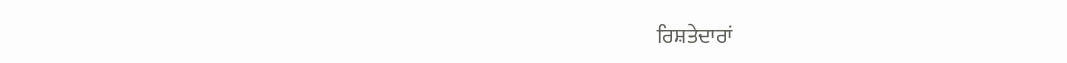ਰਿਸ਼ਤੇਦਾਰਾਂ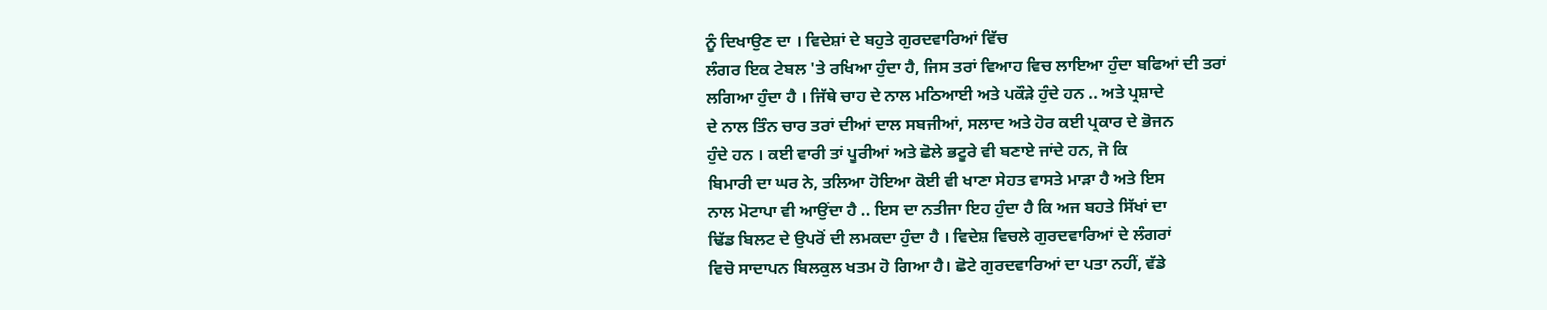ਨੂੰ ਦਿਖਾਉਣ ਦਾ । ਵਿਦੇਸ਼ਾਂ ਦੇ ਬਹੁਤੇ ਗੁਰਦਵਾਰਿਆਂ ਵਿੱਚ
ਲੰਗਰ ਇਕ ਟੇਬਲ 'ਤੇ ਰਖਿਆ ਹੁੰਦਾ ਹੈ, ਜਿਸ ਤਰਾਂ ਵਿਆਹ ਵਿਚ ਲਾਇਆ ਹੁੰਦਾ ਬਫਿਆਂ ਦੀ ਤਰਾਂ
ਲਗਿਆ ਹੁੰਦਾ ਹੈ । ਜਿੱਥੇ ਚਾਹ ਦੇ ਨਾਲ ਮਠਿਆਈ ਅਤੇ ਪਕੌੜੇ ਹੁੰਦੇ ਹਨ .. ਅਤੇ ਪ੍ਰਸ਼ਾਦੇ
ਦੇ ਨਾਲ ਤਿੰਨ ਚਾਰ ਤਰਾਂ ਦੀਆਂ ਦਾਲ ਸਬਜੀਆਂ, ਸਲਾਦ ਅਤੇ ਹੋਰ ਕਈ ਪ੍ਰਕਾਰ ਦੇ ਭੋਜਨ
ਹੁੰਦੇ ਹਨ । ਕਈ ਵਾਰੀ ਤਾਂ ਪੂਰੀਆਂ ਅਤੇ ਛੋਲੇ ਭਟੂਰੇ ਵੀ ਬਣਾਏ ਜਾਂਦੇ ਹਨ, ਜੋ ਕਿ
ਬਿਮਾਰੀ ਦਾ ਘਰ ਨੇ, ਤਲਿਆ ਹੋਇਆ ਕੋਈ ਵੀ ਖਾਣਾ ਸੇਹਤ ਵਾਸਤੇ ਮਾੜਾ ਹੈ ਅਤੇ ਇਸ
ਨਾਲ ਮੋਟਾਪਾ ਵੀ ਆਉਂਦਾ ਹੈ .. ਇਸ ਦਾ ਨਤੀਜਾ ਇਹ ਹੁੰਦਾ ਹੈ ਕਿ ਅਜ ਬਹਤੇ ਸਿੱਖਾਂ ਦਾ
ਢਿੱਡ ਬਿਲਟ ਦੇ ਉਪਰੋਂ ਦੀ ਲਮਕਦਾ ਹੁੰਦਾ ਹੈ । ਵਿਦੇਸ਼ ਵਿਚਲੇ ਗੁਰਦਵਾਰਿਆਂ ਦੇ ਲੰਗਰਾਂ
ਵਿਚੋ ਸਾਦਾਪਨ ਬਿਲਕੁਲ ਖਤਮ ਹੋ ਗਿਆ ਹੈ। ਛੋਟੇ ਗੁਰਦਵਾਰਿਆਂ ਦਾ ਪਤਾ ਨਹੀਂ, ਵੱਡੇ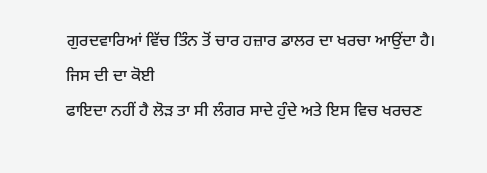ਗੁਰਦਵਾਰਿਆਂ ਵਿੱਚ ਤਿੰਨ ਤੋਂ ਚਾਰ ਹਜ਼ਾਰ ਡਾਲਰ ਦਾ ਖਰਚਾ ਆਉਂਦਾ ਹੈ। ਜਿਸ ਦੀ ਦਾ ਕੋਈ
ਫਾਇਦਾ ਨਹੀਂ ਹੈ ਲੋੜ ਤਾ ਸੀ ਲੰਗਰ ਸਾਦੇ ਹੁੰਦੇ ਅਤੇ ਇਸ ਵਿਚ ਖਰਚਣ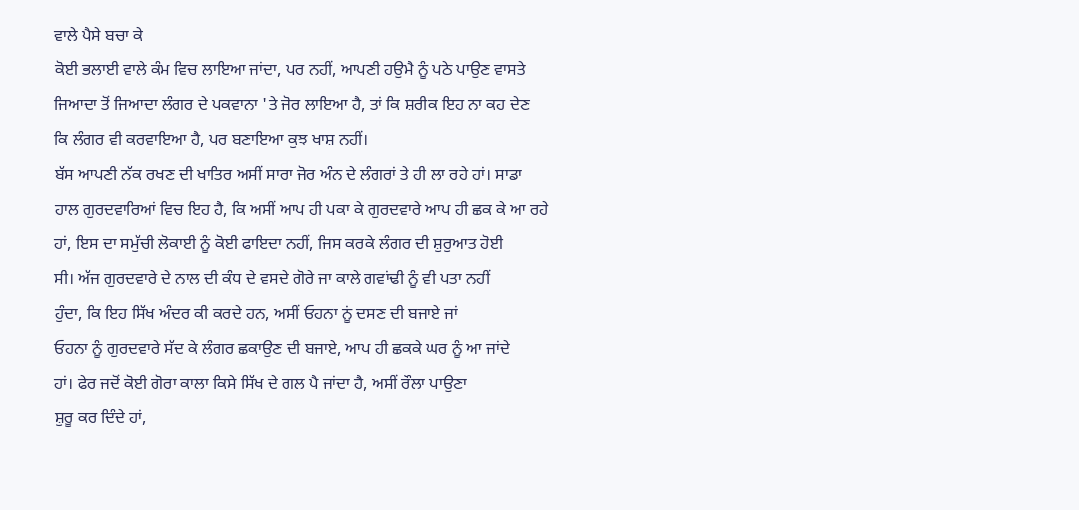ਵਾਲੇ ਪੈਸੇ ਬਚਾ ਕੇ
ਕੋਈ ਭਲਾਈ ਵਾਲੇ ਕੰਮ ਵਿਚ ਲਾਇਆ ਜਾਂਦਾ, ਪਰ ਨਹੀਂ, ਆਪਣੀ ਹਉਮੈ ਨੂੰ ਪਠੇ ਪਾਉਣ ਵਾਸਤੇ
ਜਿਆਦਾ ਤੋਂ ਜਿਆਦਾ ਲੰਗਰ ਦੇ ਪਕਵਾਨਾ 'ਤੇ ਜੋਰ ਲਾਇਆ ਹੈ, ਤਾਂ ਕਿ ਸ਼ਰੀਕ ਇਹ ਨਾ ਕਹ ਦੇਣ
ਕਿ ਲੰਗਰ ਵੀ ਕਰਵਾਇਆ ਹੈ, ਪਰ ਬਣਾਇਆ ਕੁਝ ਖਾਸ਼ ਨਹੀਂ।
ਬੱਸ ਆਪਣੀ ਨੱਕ ਰਖਣ ਦੀ ਖਾਤਿਰ ਅਸੀਂ ਸਾਰਾ ਜੋਰ ਅੰਨ ਦੇ ਲੰਗਰਾਂ ਤੇ ਹੀ ਲਾ ਰਹੇ ਹਾਂ। ਸਾਡਾ
ਹਾਲ ਗੁਰਦਵਾਰਿਆਂ ਵਿਚ ਇਹ ਹੈ, ਕਿ ਅਸੀਂ ਆਪ ਹੀ ਪਕਾ ਕੇ ਗੁਰਦਵਾਰੇ ਆਪ ਹੀ ਛਕ ਕੇ ਆ ਰਹੇ
ਹਾਂ, ਇਸ ਦਾ ਸਮੁੱਚੀ ਲੋਕਾਈ ਨੂੰ ਕੋਈ ਫਾਇਦਾ ਨਹੀਂ, ਜਿਸ ਕਰਕੇ ਲੰਗਰ ਦੀ ਸ਼ੁਰੁਆਤ ਹੋਈ
ਸੀ। ਅੱਜ ਗੁਰਦਵਾਰੇ ਦੇ ਨਾਲ ਦੀ ਕੰਧ ਦੇ ਵਸਦੇ ਗੋਰੇ ਜਾ ਕਾਲੇ ਗਵਾਂਢੀ ਨੂੰ ਵੀ ਪਤਾ ਨਹੀਂ
ਹੁੰਦਾ, ਕਿ ਇਹ ਸਿੱਖ ਅੰਦਰ ਕੀ ਕਰਦੇ ਹਨ, ਅਸੀਂ ਓਹਨਾ ਨੂਂ ਦਸਣ ਦੀ ਬਜਾਏ ਜਾਂ
ਓਹਨਾ ਨੂੰ ਗੁਰਦਵਾਰੇ ਸੱਦ ਕੇ ਲੰਗਰ ਛਕਾਉਣ ਦੀ ਬਜਾਏ, ਆਪ ਹੀ ਛਕਕੇ ਘਰ ਨੂੰ ਆ ਜਾਂਦੇ
ਹਾਂ। ਫੇਰ ਜਦੋਂ ਕੋਈ ਗੋਰਾ ਕਾਲਾ ਕਿਸੇ ਸਿੱਖ ਦੇ ਗਲ ਪੈ ਜਾਂਦਾ ਹੈ, ਅਸੀਂ ਰੌਲਾ ਪਾਉਣਾ
ਸ਼ੁਰੂ ਕਰ ਦਿੰਦੇ ਹਾਂ,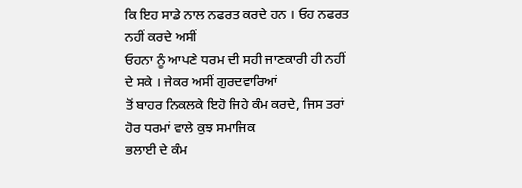ਕਿ ਇਹ ਸਾਡੇ ਨਾਲ ਨਫਰਤ ਕਰਦੇ ਹਨ । ਓਹ ਨਫਰਤ ਨਹੀਂ ਕਰਦੇ ਅਸੀਂ
ਓਹਨਾ ਨੂੰ ਆਪਣੇ ਧਰਮ ਦੀ ਸਹੀ ਜਾਣਕਾਰੀ ਹੀ ਨਹੀਂ ਦੇ ਸਕੇ । ਜੇਕਰ ਅਸੀਂ ਗੁਰਦਵਾਰਿਆਂ
ਤੋਂ ਬਾਹਰ ਨਿਕਲਕੇ ਇਹੋ ਜਿਹੇ ਕੰਮ ਕਰਦੇ, ਜਿਸ ਤਰਾਂ ਹੋਰ ਧਰਮਾਂ ਵਾਲੇ ਕੁਝ ਸਮਾਜਿਕ
ਭਲਾਈ ਦੇ ਕੰਮ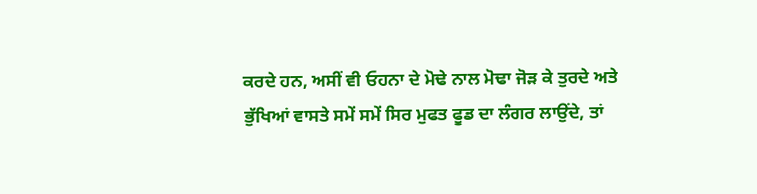ਕਰਦੇ ਹਨ, ਅਸੀਂ ਵੀ ਓਹਨਾ ਦੇ ਮੋਢੇ ਨਾਲ ਮੋਢਾ ਜੋੜ ਕੇ ਤੁਰਦੇ ਅਤੇ
ਭੁੱਖਿਆਂ ਵਾਸਤੇ ਸਮੇਂ ਸਮੇਂ ਸਿਰ ਮੁਫਤ ਫੂਡ ਦਾ ਲੰਗਰ ਲਾਉਂਦੇ, ਤਾਂ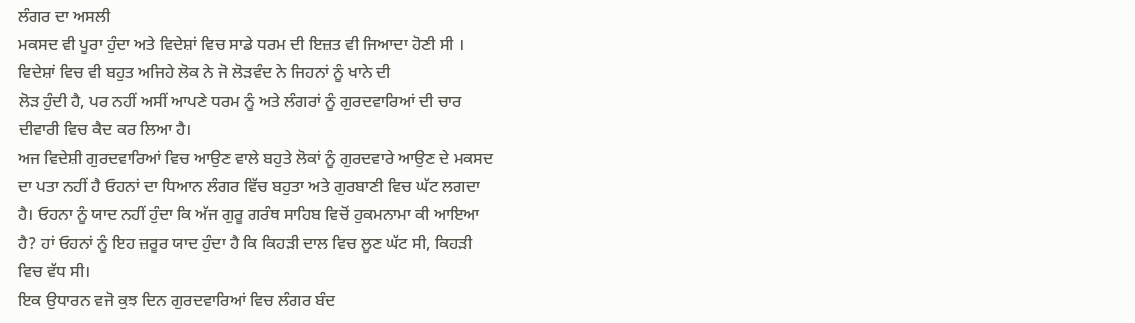ਲੰਗਰ ਦਾ ਅਸਲੀ
ਮਕਸਦ ਵੀ ਪੂਰਾ ਹੁੰਦਾ ਅਤੇ ਵਿਦੇਸ਼ਾਂ ਵਿਚ ਸਾਡੇ ਧਰਮ ਦੀ ਇਜ਼ਤ ਵੀ ਜਿਆਦਾ ਹੋਣੀ ਸੀ ।
ਵਿਦੇਸ਼ਾਂ ਵਿਚ ਵੀ ਬਹੁਤ ਅਜਿਹੇ ਲੋਕ ਨੇ ਜੋ ਲੋੜਵੰਦ ਨੇ ਜਿਹਨਾਂ ਨੂੰ ਖਾਨੇ ਦੀ
ਲੋੜ ਹੁੰਦੀ ਹੈ, ਪਰ ਨਹੀਂ ਅਸੀਂ ਆਪਣੇ ਧਰਮ ਨੂੰ ਅਤੇ ਲੰਗਰਾਂ ਨੂੰ ਗੁਰਦਵਾਰਿਆਂ ਦੀ ਚਾਰ
ਦੀਵਾਰੀ ਵਿਚ ਕੈਦ ਕਰ ਲਿਆ ਹੈ।
ਅਜ ਵਿਦੇਸ਼ੀ ਗੁਰਦਵਾਰਿਆਂ ਵਿਚ ਆਉਣ ਵਾਲੇ ਬਹੁਤੇ ਲੋਕਾਂ ਨੂੰ ਗੁਰਦਵਾਰੇ ਆਉਣ ਦੇ ਮਕਸਦ
ਦਾ ਪਤਾ ਨਹੀਂ ਹੈ ਓਹਨਾਂ ਦਾ ਧਿਆਨ ਲੰਗਰ ਵਿੱਚ ਬਹੁਤਾ ਅਤੇ ਗੁਰਬਾਣੀ ਵਿਚ ਘੱਟ ਲਗਦਾ
ਹੈ। ਓਹਨਾ ਨੂੰ ਯਾਦ ਨਹੀਂ ਹੁੰਦਾ ਕਿ ਅੱਜ ਗੁਰੂ ਗਰੰਥ ਸਾਹਿਬ ਵਿਚੋਂ ਹੁਕਮਨਾਮਾ ਕੀ ਆਇਆ
ਹੈ? ਹਾਂ ਓਹਨਾਂ ਨੂੰ ਇਹ ਜ਼ਰੂਰ ਯਾਦ ਹੁੰਦਾ ਹੈ ਕਿ ਕਿਹੜੀ ਦਾਲ ਵਿਚ ਲੂਣ ਘੱਟ ਸੀ, ਕਿਹੜੀ
ਵਿਚ ਵੱਧ ਸੀ।
ਇਕ ਉਧਾਰਨ ਵਜੋ ਕੁਝ ਦਿਨ ਗੁਰਦਵਾਰਿਆਂ ਵਿਚ ਲੰਗਰ ਬੰਦ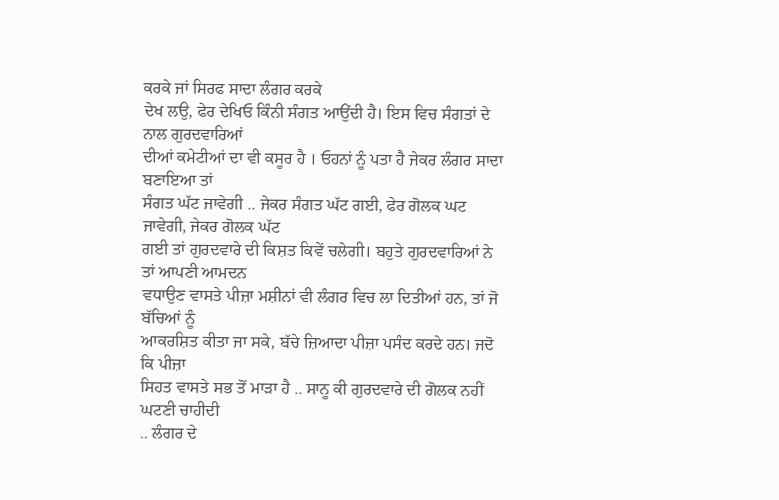ਕਰਕੇ ਜਾਂ ਸਿਰਫ ਸਾਦਾ ਲੰਗਰ ਕਰਕੇ
ਦੇਖ ਲਉ, ਫੇਰ ਦੇਖਿਓ ਕਿੰਨੀ ਸੰਗਤ ਆਉਂਦੀ ਹੈ। ਇਸ ਵਿਚ ਸੰਗਤਾਂ ਦੇ ਨਾਲ ਗੁਰਦਵਾਰਿਆਂ
ਦੀਆਂ ਕਮੇਟੀਆਂ ਦਾ ਵੀ ਕਸੂਰ ਹੈ । ਓਹਨਾਂ ਨੂੰ ਪਤਾ ਹੈ ਜੇਕਰ ਲੰਗਰ ਸਾਦਾ ਬਣਾਇਆ ਤਾਂ
ਸੰਗਤ ਘੱਟ ਜਾਵੇਗੀ .. ਜੇਕਰ ਸੰਗਤ ਘੱਟ ਗਈ, ਫੇਰ ਗੋਲਕ ਘਟ ਜਾਵੇਗੀ, ਜੇਕਰ ਗੋਲਕ ਘੱਟ
ਗਈ ਤਾਂ ਗੁਰਦਵਾਰੇ ਦੀ ਕਿਸ਼ਤ ਕਿਵੇਂ ਚਲੇਗੀ। ਬਹੁਤੇ ਗੁਰਦਵਾਰਿਆਂ ਨੇ ਤਾਂ ਆਪਣੀ ਆਮਦਨ
ਵਧਾਉਣ ਵਾਸਤੇ ਪੀਜ਼ਾ ਮਸ਼ੀਨਾਂ ਵੀ ਲੰਗਰ ਵਿਚ ਲਾ ਦਿਤੀਆਂ ਹਨ, ਤਾਂ ਜੋ ਬੱਚਿਆਂ ਨੂੰ
ਆਕਰਸ਼ਿਤ ਕੀਤਾ ਜਾ ਸਕੇ, ਬੱਚੇ ਜ਼ਿਆਦਾ ਪੀਜ਼ਾ ਪਸੰਦ ਕਰਦੇ ਹਨ। ਜਦੋ ਕਿ ਪੀਜ਼ਾ
ਸਿਹਤ ਵਾਸਤੇ ਸਭ ਤੋਂ ਮਾੜਾ ਹੈ .. ਸਾਨੂ ਕੀ ਗੁਰਦਵਾਰੇ ਦੀ ਗੋਲਕ ਨਹੀਂ ਘਟਣੀ ਚਾਹੀਦੀ
.. ਲੰਗਰ ਦੇ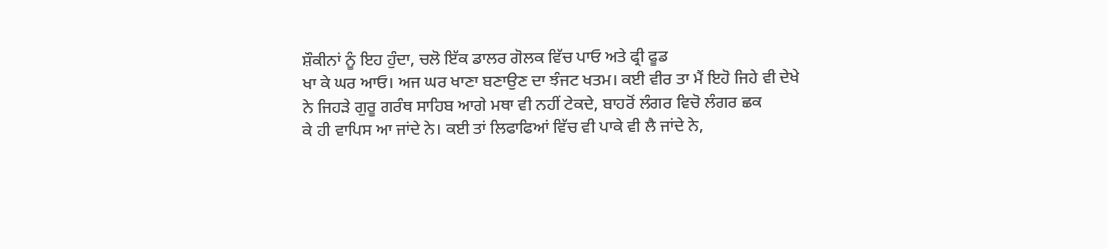ਸ਼ੌਕੀਨਾਂ ਨੂੰ ਇਹ ਹੁੰਦਾ, ਚਲੋ ਇੱਕ ਡਾਲਰ ਗੋਲਕ ਵਿੱਚ ਪਾਓ ਅਤੇ ਫ੍ਰੀ ਫੂਡ
ਖਾ ਕੇ ਘਰ ਆਓ। ਅਜ ਘਰ ਖਾਣਾ ਬਣਾਉਣ ਦਾ ਝੰਜਟ ਖਤਮ। ਕਈ ਵੀਰ ਤਾ ਮੈਂ ਇਹੋ ਜਿਹੇ ਵੀ ਦੇਖੇ
ਨੇ ਜਿਹੜੇ ਗੁਰੂ ਗਰੰਥ ਸਾਹਿਬ ਆਗੇ ਮਥਾ ਵੀ ਨਹੀਂ ਟੇਕਦੇ, ਬਾਹਰੋਂ ਲੰਗਰ ਵਿਚੋ ਲੰਗਰ ਛਕ
ਕੇ ਹੀ ਵਾਪਿਸ ਆ ਜਾਂਦੇ ਨੇ। ਕਈ ਤਾਂ ਲਿਫਾਫਿਆਂ ਵਿੱਚ ਵੀ ਪਾਕੇ ਵੀ ਲੈ ਜਾਂਦੇ ਨੇ,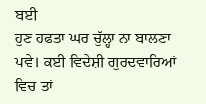ਬਈ
ਹੁਣ ਹਫਤਾ ਘਰ ਚੁੱਲ੍ਹਾ ਨਾ ਬਾਲਣਾ ਪਵੇ। ਕਈ ਵਿਦੇਸ਼ੀ ਗੁਰਦਵਾਰਿਆਂ ਵਿਚ ਤਾਂ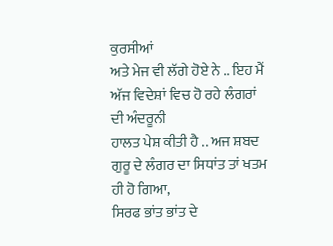ਕੁਰਸੀਆਂ
ਅਤੇ ਮੇਜ ਵੀ ਲੱਗੇ ਹੋਏ ਨੇ .. ਇਹ ਮੈਂ ਅੱਜ ਵਿਦੇਸ਼ਾਂ ਵਿਚ ਹੋ ਰਹੇ ਲੰਗਰਾਂ ਦੀ ਅੰਦਰੂਨੀ
ਹਾਲਤ ਪੇਸ਼ ਕੀਤੀ ਹੈ .. ਅਜ ਸ਼ਬਦ ਗੁਰੂ ਦੇ ਲੰਗਰ ਦਾ ਸਿਧਾਂਤ ਤਾਂ ਖਤਮ ਹੀ ਹੋ ਗਿਆ,
ਸਿਰਫ ਭਾਂਤ ਭਾਂਤ ਦੇ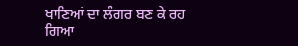ਖਾਣਿਆਂ ਦਾ ਲੰਗਰ ਬਣ ਕੇ ਰਹ ਗਿਆ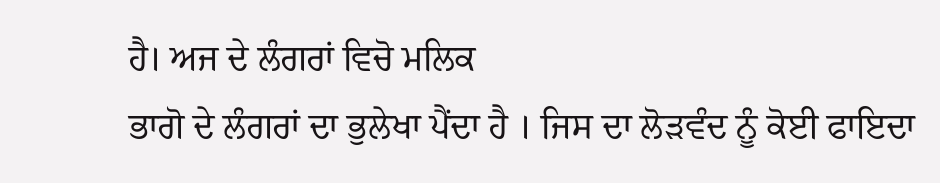ਹੈ। ਅਜ ਦੇ ਲੰਗਰਾਂ ਵਿਚੋ ਮਲਿਕ
ਭਾਗੋ ਦੇ ਲੰਗਰਾਂ ਦਾ ਭੁਲੇਖਾ ਪੈਂਦਾ ਹੈ । ਜਿਸ ਦਾ ਲੋੜਵੰਦ ਨੂੰ ਕੋਈ ਫਾਇਦਾ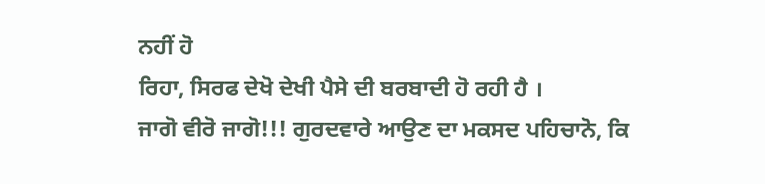ਨਹੀਂ ਹੋ
ਰਿਹਾ, ਸਿਰਫ ਦੇਖੋ ਦੇਖੀ ਪੈਸੇ ਦੀ ਬਰਬਾਦੀ ਹੋ ਰਹੀ ਹੈ ।
ਜਾਗੋ ਵੀਰੋ ਜਾਗੋ!!! ਗੁਰਦਵਾਰੇ ਆਉਣ ਦਾ ਮਕਸਦ ਪਹਿਚਾਨੋ, ਕਿ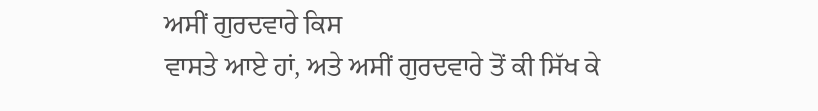ਅਸੀਂ ਗੁਰਦਵਾਰੇ ਕਿਸ
ਵਾਸਤੇ ਆਏ ਹਾਂ, ਅਤੇ ਅਸੀਂ ਗੁਰਦਵਾਰੇ ਤੋਂ ਕੀ ਸਿੱਖ ਕੇ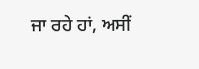ਜਾ ਰਹੇ ਹਾਂ, ਅਸੀਂ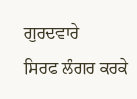ਗੁਰਦਵਾਰੇ
ਸਿਰਫ ਲੰਗਰ ਕਰਕੇ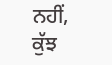ਨਹੀਂ, ਕੁੱਝ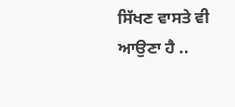ਸਿੱਖਣ ਵਾਸਤੇ ਵੀ ਆਉਣਾ ਹੈ ..